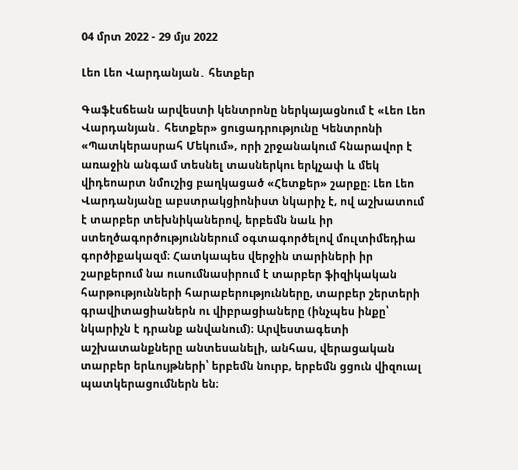04 մրտ 2022 - 29 մյս 2022

Լեո Լեո Վարդանյան․ հետքեր

Գաֆէսճեան արվեստի կենտրոնը ներկայացնում է «Լեո Լեո Վարդանյան․ հետքեր» ցուցադրությունը Կենտրոնի «Պատկերասրահ Մեկում», որի շրջանակում հնարավոր է առաջին անգամ տեսնել տասներկու երկչափ և մեկ վիդեոարտ նմուշից բաղկացած «Հետքեր» շարքը։ Լեո Լեո Վարդանյանը աբստրակցիոնիստ նկարիչ է, ով աշխատում է տարբեր տեխնիկաներով, երբեմն նաև իր ստեղծագործություններում օգտագործելով մուլտիմեդիա գործիքակազմ։ Հատկապես վերջին տարիների իր շարքերում նա ուսումնասիրում է տարբեր ֆիզիկական հարթությունների հարաբերությունները, տարբեր շերտերի գրավիտացիաներն ու վիբրացիաները (ինչպես ինքը՝ նկարիչն է դրանք անվանում)։ Արվեստագետի աշխատանքները անտեսանելի, անհաս, վերացական տարբեր երևույթների՝ երբեմն նուրբ, երբեմն ցցուն վիզուալ պատկերացումներն են։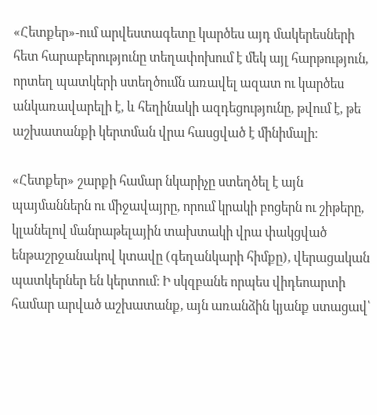«Հետքեր»-ում արվեստագետը կարծես այդ մակերեսների հետ հարաբերությունը տեղափոխում է մեկ այլ հարթություն, որտեղ պատկերի ստեղծումն առավել ազատ ու կարծես անկառավարելի է, և հեղինակի ազդեցությունը, թվում է, թե աշխատանքի կերտման վրա հասցված է մինիմալի։

«Հետքեր» շարքի համար նկարիչը ստեղծել է այն պայմաններն ու միջավայրը, որում կրակի բոցերն ու շիթերը, կլանելով մանրաթելային տախտակի վրա փակցված ենթաշրջանակով կտավը (գեղանկարի հիմքը), վերացական պատկերներ են կերտում։ Ի սկզբանե որպես վիդեոարտի համար արված աշխատանք, այն առանձին կյանք ստացավ՝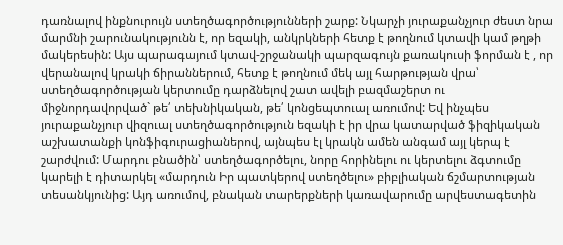դառնալով ինքնուրույն ստեղծագործությունների շարք: Նկարչի յուրաքանչյուր ժեստ նրա մարմնի շարունակությունն է, որ եզակի, անկրկների հետք է թողնում կտավի կամ թղթի մակերեսին: Այս պարագայում կտավ-շրջանակի պարզագույն քառակուսի ֆորման է , որ վերանալով կրակի ճիրաններում, հետք է թողնում մեկ այլ հարթության վրա՝ ստեղծագործության կերտումը դարձնելով շատ ավելի բազմաշերտ ու միջնորդավորված` թե՛ տեխնիկական, թե՛ կոնցեպտուալ առումով: Եվ ինչպես յուրաքանչյուր վիզուալ ստեղծագործություն եզակի է իր վրա կատարված ֆիզիկական աշխատանքի կոնֆիգուրացիաներով, այնպես էլ կրակն ամեն անգամ այլ կերպ է շարժվում: Մարդու բնածին՝ ստեղծագործելու, նորը հորինելու ու կերտելու ձգտումը կարելի է դիտարկել «մարդուն Իր պատկերով ստեղծելու» բիբլիական ճշմարտության տեսանկյունից: Այդ առումով, բնական տարերքների կառավարումը արվեստագետին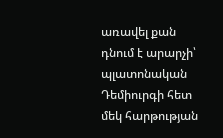առավել քան դնում է արարչի՝ պլատոնական Դեմիուրգի հետ մեկ հարթության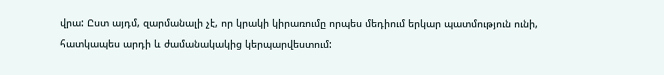վրա: Ըստ այդմ, զարմանալի չէ, որ կրակի կիրառումը որպես մեդիում երկար պատմություն ունի, հատկապես արդի և ժամանակակից կերպարվեստում: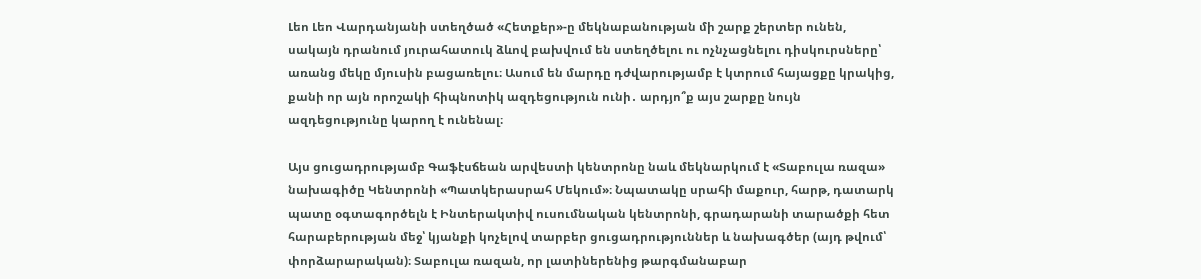Լեո Լեո Վարդանյանի ստեղծած «Հետքեր»-ը մեկնաբանության մի շարք շերտեր ունեն, սակայն դրանում յուրահատուկ ձևով բախվում են ստեղծելու ու ոչնչացնելու դիսկուրսները՝ առանց մեկը մյուսին բացառելու։ Ասում են մարդը դժվարությամբ է կտրում հայացքը կրակից, քանի որ այն որոշակի հիպնոտիկ ազդեցություն ունի․ արդյո՞ք այս շարքը նույն ազդեցությունը կարող է ունենալ։

Այս ցուցադրությամբ Գաֆէսճեան արվեստի կենտրոնը նաև մեկնարկում է «Տաբուլա ռազա» նախագիծը Կենտրոնի «Պատկերասրահ Մեկում»։ Նպատակը սրահի մաքուր, հարթ, դատարկ պատը օգտագործելն է Ինտերակտիվ ուսումնական կենտրոնի, գրադարանի տարածքի հետ հարաբերության մեջ՝ կյանքի կոչելով տարբեր ցուցադրություններ և նախագծեր (այդ թվում՝ փորձարարական)։ Տաբուլա ռազան, որ լատիներենից թարգմանաբար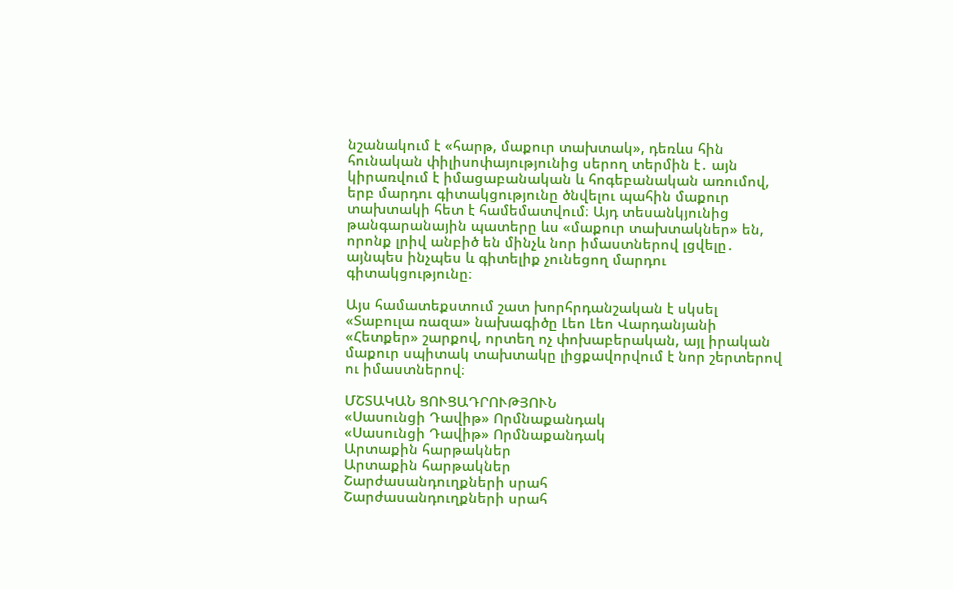նշանակում է «հարթ, մաքուր տախտակ», դեռևս հին հունական փիլիսոփայությունից սերող տերմին է․ այն կիրառվում է իմացաբանական և հոգեբանական առումով, երբ մարդու գիտակցությունը ծնվելու պահին մաքուր տախտակի հետ է համեմատվում։ Այդ տեսանկյունից թանգարանային պատերը ևս «մաքուր տախտակներ» են, որոնք լրիվ անբիծ են մինչև նոր իմաստներով լցվելը․ այնպես ինչպես և գիտելիք չունեցող մարդու գիտակցությունը։

Այս համատեքստում շատ խորհրդանշական է սկսել «Տաբուլա ռազա» նախագիծը Լեո Լեո Վարդանյանի «Հետքեր» շարքով, որտեղ ոչ փոխաբերական, այլ իրական մաքուր սպիտակ տախտակը լիցքավորվում է նոր շերտերով ու իմաստներով։

ՄՇՏԱԿԱՆ ՑՈՒՑԱԴՐՈՒԹՅՈՒՆ
«Սասունցի Դավիթ» Որմնաքանդակ
«Սասունցի Դավիթ» Որմնաքանդակ
Արտաքին հարթակներ
Արտաքին հարթակներ
Շարժասանդուղքների սրահ
Շարժասանդուղքների սրահ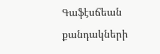Գաֆէսճեան քանդակների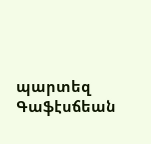պարտեզ
Գաֆէսճեան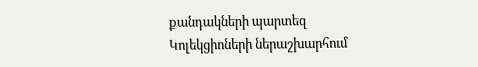քանդակների պարտեզ
Կոլեկցիոների ներաշխարհում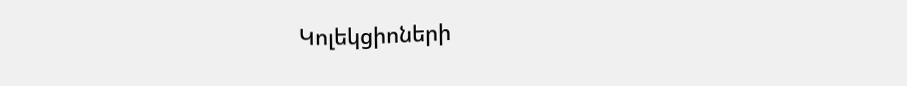Կոլեկցիոների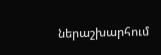ներաշխարհում